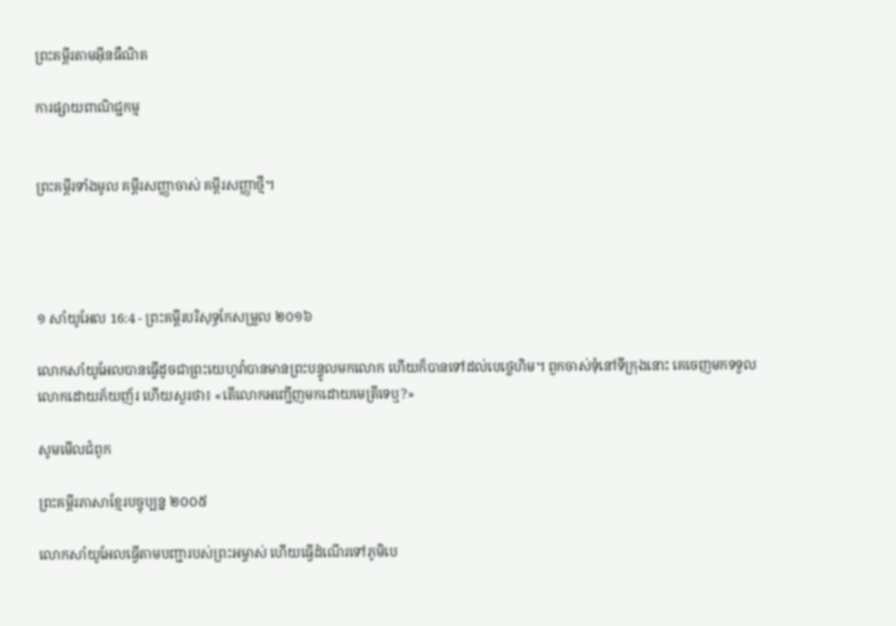ព្រះគម្ពីរតាមអ៊ីនធឺណិត

ការផ្សាយពាណិជ្ជកម្ម


ព្រះគម្ពីរទាំងមូល គម្ពីរសញ្ញាចាស់ គម្ពីរសញ្ញាថ្មី។




១ សាំ‌យូ‌អែល 16:4 - ព្រះគម្ពីរបរិសុទ្ធកែសម្រួល ២០១៦

លោកសាំយូ‌អែលបានធ្វើដូចជាព្រះ‌យេហូវ៉ាបានមានព្រះ‌បន្ទូលមកលោក ហើយក៏បានទៅដល់បេ‌ថ្លេ‌ហិម។ ពួកចាស់ទុំនៅទីក្រុងនោះ គេចេញមកទទួលលោកដោយភ័យញ័រ ហើយសួរថា៖ «តើលោកអញ្ជើញមកដោយមេត្រីទេឬ?»

សូមមើលជំពូក

ព្រះគម្ពីរភាសាខ្មែរបច្ចុប្បន្ន ២០០៥

លោកសាំយូ‌អែលធ្វើតាមបញ្ជារបស់ព្រះ‌អម្ចាស់ ហើយធ្វើដំណើរទៅភូមិបេ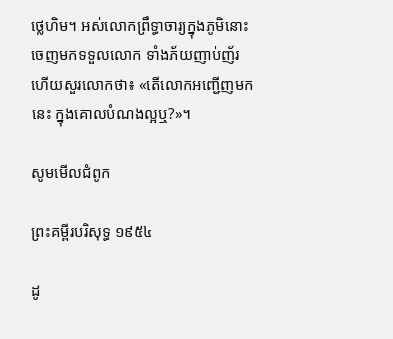ថ្លេ‌ហិម។ អស់លោកព្រឹទ្ធា‌ចារ្យក្នុងភូមិនោះចេញមកទទួលលោក ទាំងភ័យញាប់‌ញ័រ ហើយសួរលោកថា៖ «តើលោកអញ្ជើញមកនេះ ក្នុងគោលបំណងល្អឬ?»។

សូមមើលជំពូក

ព្រះគម្ពីរបរិសុទ្ធ ១៩៥៤

ដូ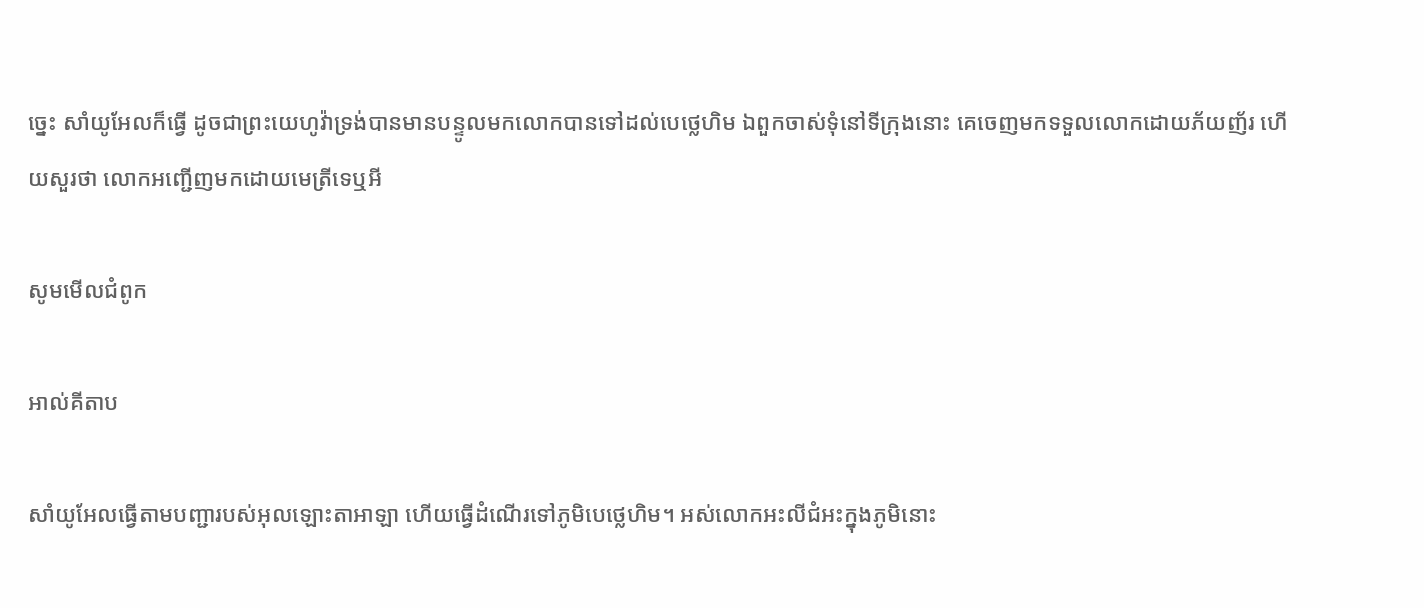ច្នេះ សាំយូ‌អែលក៏ធ្វើ ដូចជាព្រះ‌យេហូវ៉ាទ្រង់បានមានបន្ទូលមកលោកបានទៅដល់បេថ្លេ‌ហិម ឯពួកចាស់‌ទុំនៅទីក្រុងនោះ គេចេញមកទទួលលោកដោយភ័យញ័រ ហើយសួរថា លោកអញ្ជើញមកដោយមេត្រីទេឬអី

សូមមើលជំពូក

អាល់គីតាប

សាំយូ‌អែលធ្វើតាមបញ្ជារបស់អុលឡោះ‌តាអាឡា ហើយធ្វើដំណើរទៅភូមិបេថ្លេ‌ហិម។ អស់លោកអះលី‌ជំអះក្នុងភូមិនោះ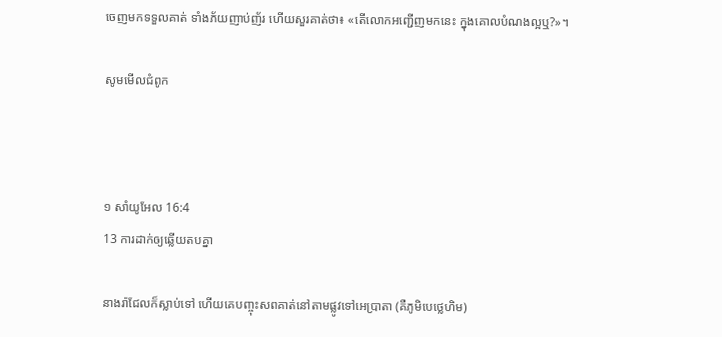ចេញមកទទួលគាត់ ទាំងភ័យញាប់‌ញ័រ ហើយសួរគាត់ថា៖ «តើលោកអញ្ជើញមកនេះ ក្នុងគោលបំណងល្អឬ?»។

សូមមើលជំពូក



១ សាំ‌យូ‌អែល 16:4
13 ការដាក់ឲ្យឆ្លើយតបគ្នា

នាងរ៉ាជែលក៏ស្លាប់ទៅ ហើយគេបញ្ចុះសពគាត់នៅតាមផ្លូវទៅអេប្រា‌តា (គឺភូមិបេថ្លេ‌ហិម)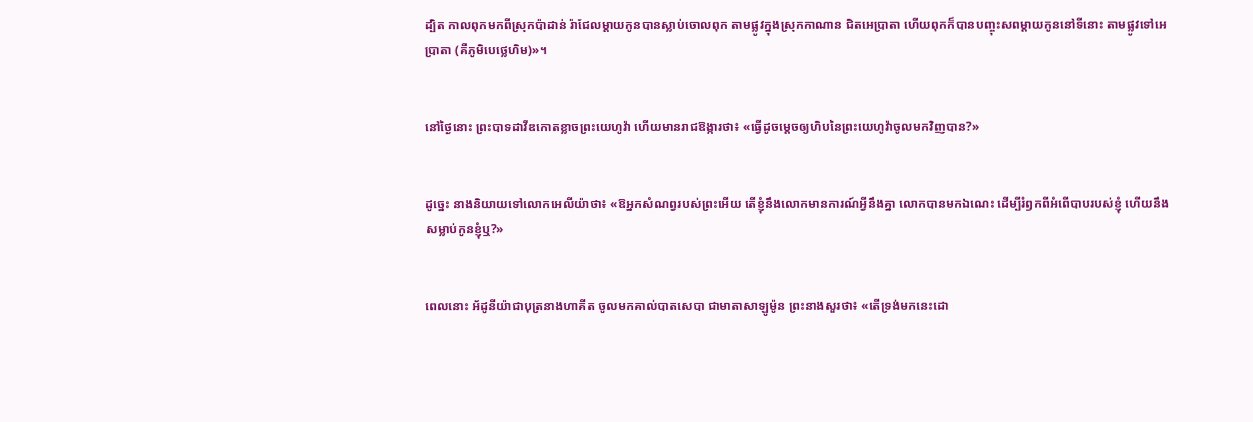ដ្បិត កាលពុកមកពីស្រុកប៉ាដាន់ រ៉ាជែលម្តាយកូនបានស្លាប់ចោលពុក តាមផ្លូវក្នុងស្រុកកាណាន ជិតអេប្រា‌តា ហើយពុកក៏បានបញ្ចុះសពម្ដាយកូននៅទីនោះ តាមផ្លូវទៅអេប្រា‌តា (គឺភូមិបេថ្លេ‌ហិម)»។


នៅថ្ងៃនោះ ព្រះបាទដាវីឌកោតខ្លាចព្រះ‌យេហូវ៉ា ហើយមានរាជ‌ឱង្ការថា៖ «ធ្វើដូចម្តេចឲ្យហិបនៃព្រះ‌យេហូវ៉ាចូលមកវិញបាន?»


ដូច្នេះ នាងនិយាយទៅលោកអេលីយ៉ាថា៖ «ឱអ្នកសំណព្វរបស់ព្រះអើយ តើខ្ញុំនឹងលោកមានការណ៍អ្វីនឹងគ្នា លោកបានមកឯណេះ ដើម្បីរំឭកពីអំពើបាបរបស់ខ្ញុំ ហើយនឹងសម្លាប់កូនខ្ញុំឬ?»


ពេលនោះ អ័ដូ‌នីយ៉ាជាបុត្រនាងហាគីត ចូលមកគាល់បាត‌សេ‌បា ជាមាតាសាឡូម៉ូន ព្រះ‌នាងសួរថា៖ «តើទ្រង់មកនេះដោ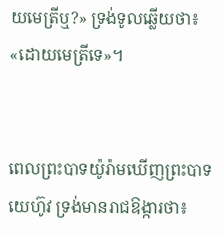យមេត្រីឬ?» ទ្រង់ទូលឆ្លើយថា៖ «ដោយមេត្រីទេ»។


ពេលព្រះបាទយ៉ូរ៉ាមឃើញព្រះបាទយេហ៊ូវ ទ្រង់មានរាជឱង្ការថា៖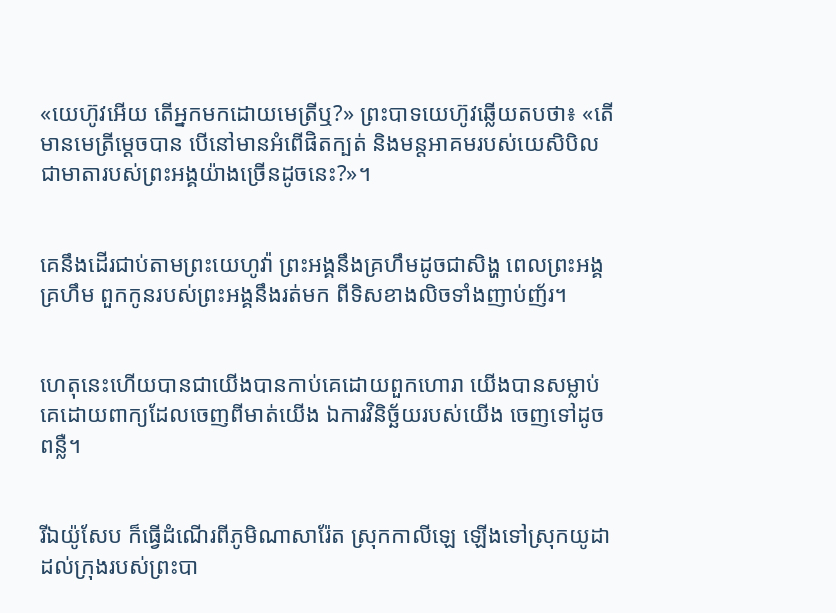«យេហ៊ូវអើយ តើអ្នកមកដោយមេត្រីឬ?» ព្រះបាទយេហ៊ូវឆ្លើយតបថា៖ «តើមានមេត្រីម្ដេចបាន បើនៅមានអំពើផិតក្បត់ និងមន្តអាគមរបស់យេសិ‌បិល ជាមាតារបស់ព្រះ‌អង្គយ៉ាងច្រើនដូចនេះ?»។


គេនឹងដើរជាប់តាមព្រះ‌យេហូវ៉ា ព្រះ‌អង្គនឹងគ្រហឹមដូចជាសិង្ហ ពេលព្រះ‌អង្គគ្រហឹម ពួកកូនរបស់ព្រះ‌អង្គនឹងរត់មក ពីទិសខាងលិចទាំងញាប់‌ញ័រ។


ហេតុនេះហើយបានជាយើងបានកាប់គេដោយពួកហោរា យើងបានសម្លាប់គេដោយពាក្យដែលចេញពីមាត់យើង ឯការវិនិច្ឆ័យរបស់យើង ចេញទៅដូចពន្លឺ។


រីឯយ៉ូសែប ក៏ធ្វើដំណើរពីភូមិណាសា‌រ៉ែត ស្រុកកាលីឡេ ឡើងទៅស្រុកយូដា ដល់ក្រុងរបស់ព្រះ‌បា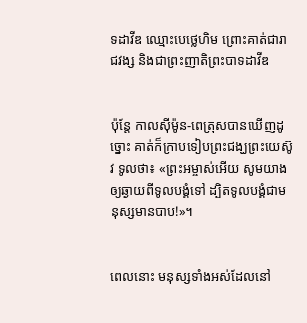ទដាវីឌ ឈ្មោះបេថ្លេហិម ព្រោះគាត់ជារាជ‌វង្ស និងជាព្រះ‌ញាតិព្រះ‌បាទដាវីឌ


ប៉ុន្ដែ កាលស៊ីម៉ូន-ពេត្រុសបានឃើញដូច្នោះ គាត់ក៏ក្រាបទៀបព្រះ‌ជង្ឃព្រះ‌យេស៊ូវ ទូលថា៖ «ព្រះ‌អម្ចាស់អើយ សូមយាងឲ្យឆ្ងាយពីទូល‌បង្គំទៅ ដ្បិតទូល‌បង្គំជាមនុស្សមានបាប!»។


ពេលនោះ មនុស្សទាំងអស់ដែលនៅ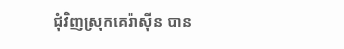ជុំ‌វិញស្រុកគេរ៉ាស៊ីន បាន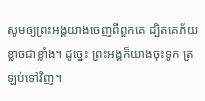សូមឲ្យព្រះ‌អង្គយាងចេញពីពួកគេ ដ្បិតគេភ័យខ្លាចជាខ្លាំង។ ដូច្នេះ ព្រះ‌អង្គក៏យាងចុះទូក ត្រឡប់ទៅវិញ។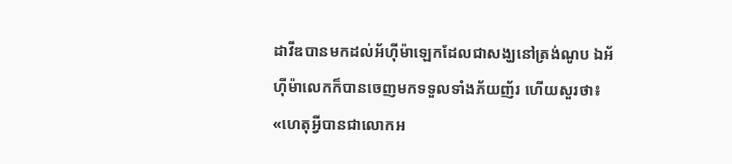ដាវីឌបានមកដល់អ័ហ៊ី‌ម៉ាឡេកដែលជាសង្ឃនៅត្រង់ណូប ឯអ័ហ៊ី‌ម៉ាលេកក៏បានចេញមកទទួលទាំងភ័យញ័រ ហើយសួរថា៖ «ហេតុអ្វីបានជាលោកអ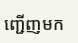ញ្ជើញមក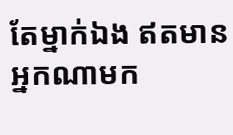តែម្នាក់ឯង ឥតមានអ្នកណាមក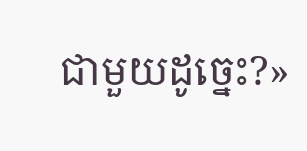ជា‌មួយដូច្នេះ?»